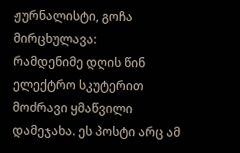ჟურნალისტი, გოჩა მირცხულავა:
რამდენიმე დღის წინ ელექტრო სკუტერით მოძრავი ყმაწვილი დამეჯახა. ეს პოსტი არც ამ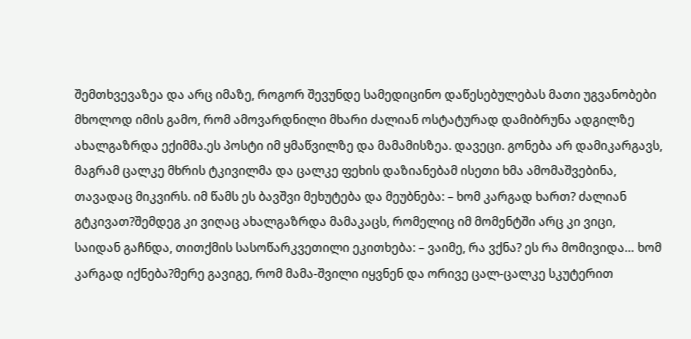შემთხვევაზეა და არც იმაზე, როგორ შევუნდე სამედიცინო დაწესებულებას მათი უგვანობები მხოლოდ იმის გამო, რომ ამოვარდნილი მხარი ძალიან ოსტატურად დამიბრუნა ადგილზე ახალგაზრდა ექიმმა.ეს პოსტი იმ ყმაწვილზე და მამამისზეა. დავეცი. გონება არ დამიკარგავს, მაგრამ ცალკე მხრის ტკივილმა და ცალკე ფეხის დაზიანებამ ისეთი ხმა ამომაშვებინა, თავადაც მიკვირს. იმ წამს ეს ბავშვი მეხუტება და მეუბნება: – ხომ კარგად ხართ? ძალიან გტკივათ?შემდეგ კი ვიღაც ახალგაზრდა მამაკაცს, რომელიც იმ მომენტში არც კი ვიცი, საიდან გაჩნდა, თითქმის სასოწარკვეთილი ეკითხება: – ვაიმე, რა ვქნა? ეს რა მომივიდა… ხომ კარგად იქნება?მერე გავიგე, რომ მამა-შვილი იყვნენ და ორივე ცალ-ცალკე სკუტერით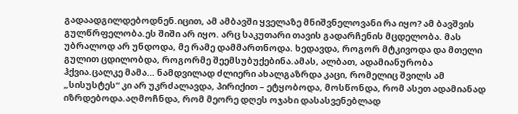გადაადგილდებოდნენ.იცით, ამ ამბავში ყველაზე მნიშვნელოვანი რა იყო? ამ ბავშვის გულწრფელობა.ეს შიში არ იყო. არც საკუთარი თავის გადარჩენის მცდელობა. მას უბრალოდ არ უნდოდა, მე რამე დამმართნოდა. ხედავდა, როგორ მტკივოდა და მთელი გულით ცდილობდა, როგორმე შეემსუბუქებინა.ამას, ალბათ, ადამიანურობა ჰქვია.ცალკე მამა… ნამდვილად ძლიერი ახალგაზრდა კაცი, რომელიც შვილს ამ „სისუსტეს“ კი არ უკრძალავდა, პირიქით – ეტყობოდა, მოსწონდა, რომ ასეთ ადამიანად იზრდებოდა.აღმოჩნდა, რომ მეორე დღეს ოჯახი დასასვენებლად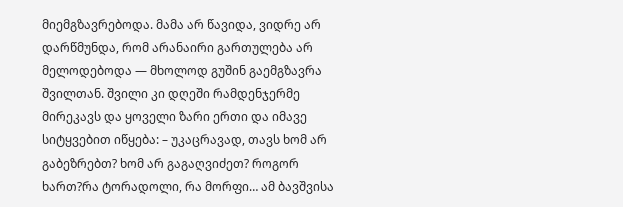მიემგზავრებოდა. მამა არ წავიდა, ვიდრე არ დარწმუნდა, რომ არანაირი გართულება არ მელოდებოდა — მხოლოდ გუშინ გაემგზავრა შვილთან. შვილი კი დღეში რამდენჯერმე მირეკავს და ყოველი ზარი ერთი და იმავე სიტყვებით იწყება: – უკაცრავად, თავს ხომ არ გაბეზრებთ? ხომ არ გაგაღვიძეთ? როგორ ხართ?რა ტორადოლი, რა მორფი… ამ ბავშვისა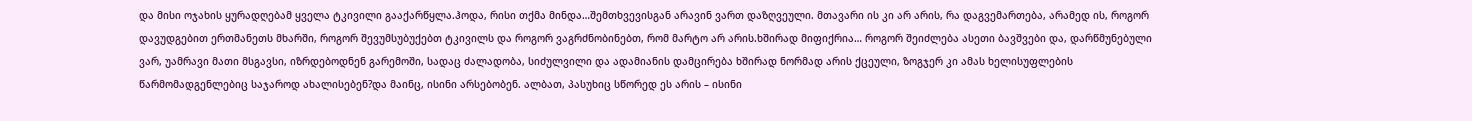და მისი ოჯახის ყურადღებამ ყველა ტკივილი გააქარწყლა.ჰოდა, რისი თქმა მინდა…შემთხვევისგან არავინ ვართ დაზღვეული. მთავარი ის კი არ არის, რა დაგვემართება, არამედ ის, როგორ დავუდგებით ერთმანეთს მხარში, როგორ შევუმსუბუქებთ ტკივილს და როგორ ვაგრძნობინებთ, რომ მარტო არ არის.ხშირად მიფიქრია… როგორ შეიძლება ასეთი ბავშვები და, დარწმუნებული ვარ, უამრავი მათი მსგავსი, იზრდებოდნენ გარემოში, სადაც ძალადობა, სიძულვილი და ადამიანის დამცირება ხშირად ნორმად არის ქცეული, ზოგჯერ კი ამას ხელისუფლების წარმომადგენლებიც საჯაროდ ახალისებენ?და მაინც, ისინი არსებობენ. ალბათ, პასუხიც სწორედ ეს არის – ისინი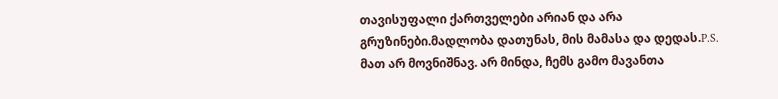თავისუფალი ქართველები არიან და არა გრუზინები.მადლობა დათუნას, მის მამასა და დედას.P.S. მათ არ მოვნიშნავ. არ მინდა, ჩემს გამო მავანთა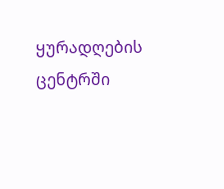ყურადღების ცენტრში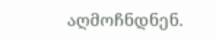აღმოჩნდნენ.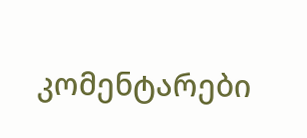კომენტარები